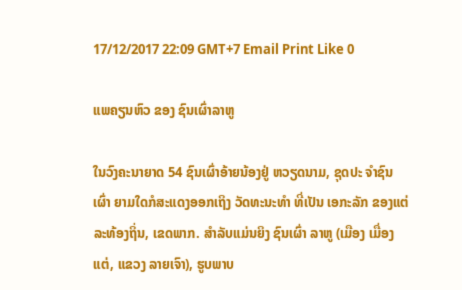17/12/2017 22:09 GMT+7 Email Print Like 0

ແພຄຽນຫົວ ຂອງ ຊົນເຜົ່າລາຫູ

ໃນວົງຄະນາຍາດ 54 ຊົນເຜົ່າອ້າຍນ້ອງຢູ່ ຫວຽດນາມ, ຊຸດປະ ຈຳຊົນເຜົ່າ ຍາມໃດກໍສະແດງອອກເຖິງ ວັດທະນະທຳ ທີ່ເປັນ ເອກະລັກ ຂອງແຕ່ລະທ້ອງຖິ່ນ, ເຂດພາກ. ສຳລັບແມ່ນຍິງ ຊົນເຜົ່າ ລາຫູ (ເມືອງ ເມື່ອງແຕ່, ແຂວງ ລາຍເຈົາ), ຮູບພາບ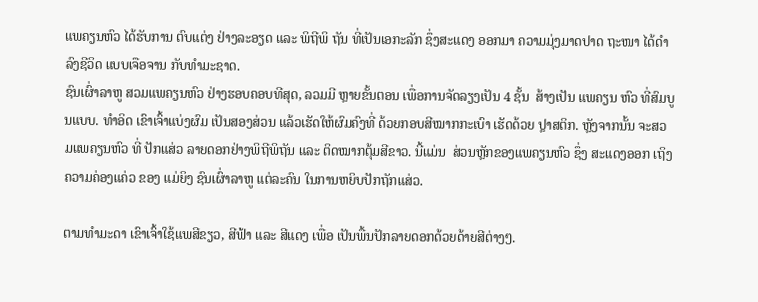ແພຄຽນຫົວ ໄດ້ຮັບການ ຕົບແຕ່ງ ຢ່າງລະອຽດ ແລະ ພິຖີພິ ຖັນ ທີ່ເປັນເອກະລັກ ຊຶ່ງສະແດງ ອອກມາ ຄວາມມຸ່ງມາດປາດ ຖະໜາ ໄດ້ດໍາລົງຊີວິດ ແບບເຈືອຈານ ກັບທໍາມະຊາດ.
ຊົນເຜົ່າລາຫູ ສວມແພຄຽນຫົວ ຢ່າງຮອບຄອບທີສຸດ, ລວມມີ ຫຼາຍຂັ້ນຕອນ ເພື່ອການຈັດລຽງເປັນ 4 ຊັ້ນ  ສ້າງເປັນ ແພຄຽນ ຫົວ ທີ່ສົມບູນແບບ. ທຳອິດ ເຂົາເຈົ້າແບ່ງຜົມ ເປັນສອງສ່ວນ ແລ້ວເຮັດໃຫ້ຜົມຄົງທີ່ ດ້ວຍກອບສີໝາກກະເບົາ ເຮັດດ້ວຍ ປຼາສຕິກ. ຫຼັງຈາກນັ້ນ ຈະສວມແພຄຽນຫົວ ທີ່ ປັກແສ່ວ ລາຍດອກຢ່າງພິຖີພິຖັນ ແລະ ຕິດໝາກຕຸ້ມສີຂາວ. ນີ້ແມ່ນ  ສ່ວນຫຼັກຂອງແພຄຽນຫົວ ຊຶ່ງ ສະແດງອອກ ເຖິງ ຄວາມຄ່ອງແຄ່ວ ຂອງ ແມ່ຍິງ ຊົນເຜົ່າລາຫູ ແຕ່ລະຄົນ ໃນການຫຍິບປັກຖັກແສ່ວ.

ຕາມທຳມະດາ ເຂົາເຈົ້າໃຊ້ແພສີຂຽວ, ສີຟ້າ ແລະ ສີແດງ ເພື່ອ ເປັນພື້ນປັກລາຍດອກດ້ວຍດ້າຍສີຕ່າງໆ.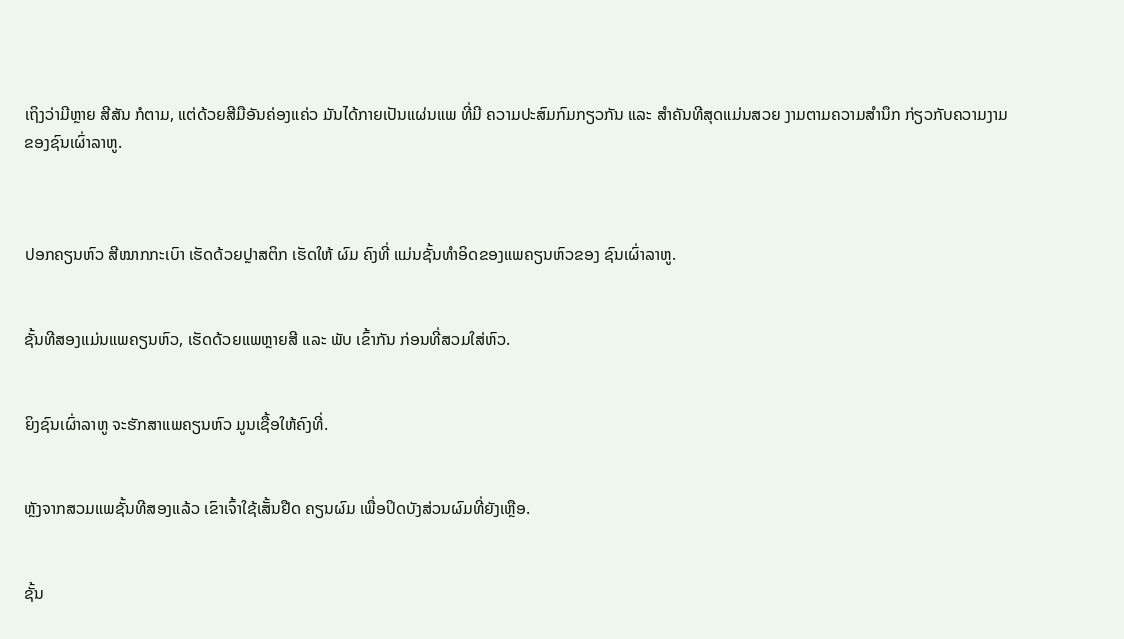ເຖິງວ່າມີຫຼາຍ ສີສັນ ກໍຕາມ, ແຕ່ດ້ວຍສີມືອັນຄ່ອງແຄ່ວ ມັນໄດ້ກາຍເປັນແຜ່ນແພ ທີ່ມີ ຄວາມປະສົມກົມກຽວກັນ ແລະ ສຳຄັນທີສຸດແມ່ນສວຍ ງາມຕາມຄວາມສຳນຶກ ກ່ຽວກັບຄວາມງາມ ຂອງຊົນເຜົ່າລາຫູ.



ປອກຄຽນຫົວ ສີໝາກກະເບົາ ເຮັດດ້ວຍປຼາສຕິກ ເຮັດໃຫ້ ຜົມ ຄົງທີ່ ແມ່ນຊັ້ນທຳອິດຂອງແພຄຽນຫົວຂອງ ຊົນເຜົ່າລາຫູ.


ຊັ້ນທີສອງແມ່ນແພຄຽນຫົວ, ເຮັດດ້ວຍແພຫຼາຍສີ ແລະ ພັບ ເຂົ້າກັນ ກ່ອນທີ່ສວມໃສ່ຫົວ.


ຍິງຊົນເຜົ່າລາຫູ ຈະຮັກສາແພຄຽນຫົວ ມູນເຊື້ອໃຫ້ຄົງທີ່.


ຫຼັງຈາກສວມແພຊັ້ນທີສອງແລ້ວ ເຂົາເຈົ້າໃຊ້ເສັ້ນຢືດ ຄຽນຜົມ ເພື່ອປິດບັງສ່ວນຜົມທີ່ຍັງເຫຼືອ.


ຊັ້ນ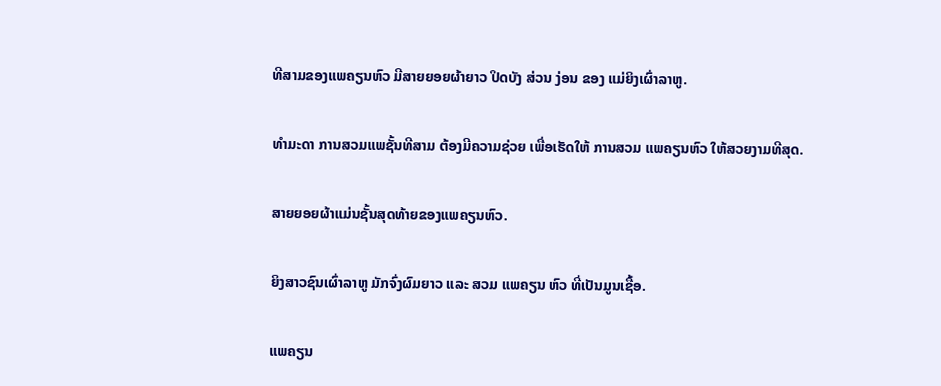ທີສາມຂອງແພຄຽນຫົວ ມີສາຍຍອຍຜ້າຍາວ ປິດບັງ ສ່ວນ ງ່ອນ ຂອງ ແມ່ຍິງເຜົ່າລາຫູ.


ທຳມະດາ ການສວມແພຊັ້ນທີສາມ ຕ້ອງມີຄວາມຊ່ວຍ ເພື່ອເຮັດໃຫ້ ການສວມ ແພຄຽນຫົວ ໃຫ້ສວຍງາມທີສຸດ.


ສາຍຍອຍຜ້າແມ່ນຊັ້ນສຸດທ້າຍຂອງແພຄຽນຫົວ.


ຍິງສາວຊົນເຜົ່າລາຫູ ມັກຈົ່ງຜົມຍາວ ແລະ ສວມ ແພຄຽນ ຫົວ ທີ່ເປັນມູນເຊື້ອ.


ແພຄຽນ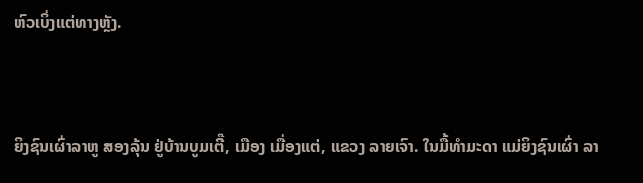ຫົວເບິ່ງແຕ່ທາງຫຼັງ.


ຍິງຊົນເຜົ່າລາຫູ ສອງລຸ້ນ ຢູ່ບ້ານບູມເຕີ໊, ເມືອງ ເມື່ອງແຕ່, ແຂວງ ລາຍເຈົາ. ໃນມື້ທຳມະດາ ແມ່ຍິງຊົນເຜົ່າ ລາ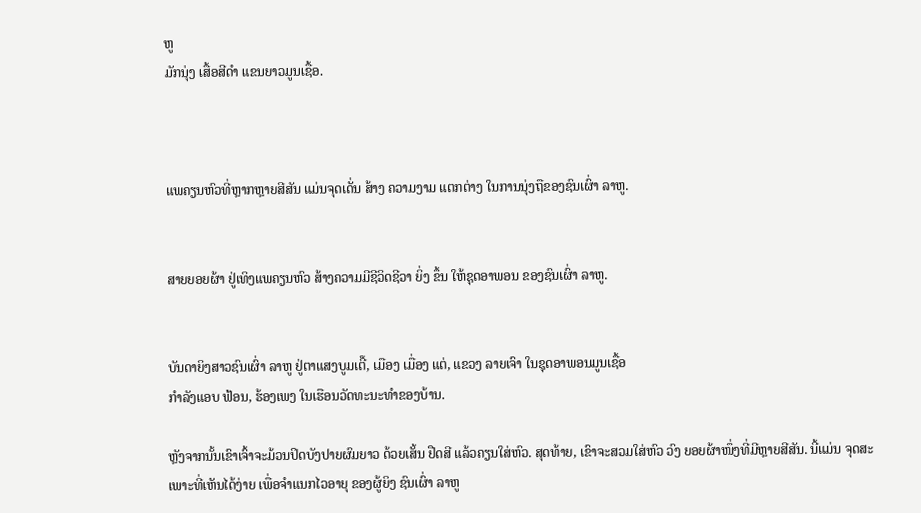ຫູ
ມັກນຸ່ງ ເສື້ອສີດຳ ແຂນຍາວມູນເຊື້ອ.



ແພຄຽນຫົວທີ່ຫຼາກຫຼາຍສີສັນ ແມ່ນຈຸດເດັ່ນ ສ້າງ ຄວາມງາມ ແຕກຕ່າງ ໃນການນຸ່ງຖືຂອງຊົນເຜົ່າ ລາຫູ.


ສາຍຍອຍຜ້າ ຢູ່ເທິງແພຄຽນຫົວ ສ້າງຄວາມມີຊີວິດຊີວາ ຍິ່ງ ຂຶ້ນ ໃຫ້ຊຸດອາພອນ ຂອງຊົນເຜົ່າ ລາຫູ.


ບັນດາຍິງສາວຊົນເຜົ່າ ລາຫູ ຢູ່ຕາແສງບູມເຕີ໊, ເມືອງ ເມື່ອງ ແຕ່, ແຂວງ ລາຍເຈົາ ໃນຊຸດອາພອນມູນເຊື້ອ
ກຳລັງແອບ ຟ້ອນ, ຮ້ອງເພງ ໃນເຮືອນວັດທະນະທຳຂອງບ້ານ.

ຫຼັງຈາກນັ້ນເຂົາເຈົ້າຈະມ້ວນປິດບັງປາຍຜົມຍາວ ດ້ວຍເສັ້ນ ຢືດສີ ແລ້ວຄຽນໃສ່ຫົວ. ສຸດທ້າຍ, ເຂົາຈະສວມໃສ່ຫົວ ວົງ ຍອຍຜ້າໜຶ່ງທີ່ມີຫຼາຍສີສັນ. ນີ້ແມ່ນ ຈຸດສະເພາະທີ່ເຫັນໄດ້ງ່າຍ ເພື່ອຈຳແນກໄວອາຍຸ ຂອງຜູ້ຍິງ ຊົນເຜົ່າ ລາຫູ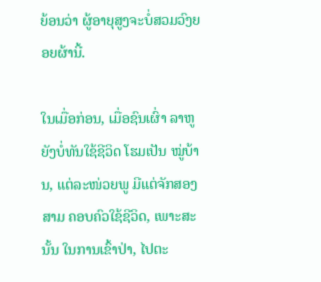ຍ້ອນວ່າ ຜູ້ອາຍຸສູງຈະບໍ່ສວມວົງຍອຍຜ້ານີ້.

ໃນເມື່ອກ່ອນ, ເມື່ອຊົນເຜົ່າ ລາຫູ ຍັງບໍ່ທັນໃຊ້ຊີວິດ ໂຮມເປັນ ໝູ່ບ້ານ, ແຕ່ລະໜ່ວຍພູ ມີແຕ່ຈັກສອງສາມ ຄອບຄົວໃຊ້ຊີວິດ, ເພາະສະນັ້ນ ໃນການເຂົ້າປ່າ, ໄປຕະ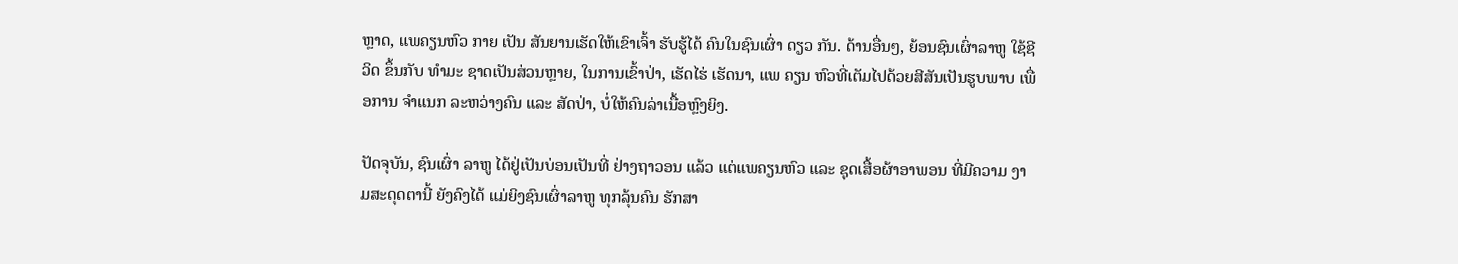ຫຼາດ, ແພຄຽນຫົວ ກາຍ ເປັນ ສັນຍານເຮັດໃຫ້ເຂົາເຈົ້າ ຮັບຮູ້ໄດ້ ຄົນໃນຊົນເຜົ່າ ດຽວ ກັນ. ດ້ານອື່ນໆ, ຍ້ອນຊົນເຜົ່າລາຫູ ໃຊ້ຊີວິດ ຂຶ້ນກັບ ທຳມະ ຊາດເປັນສ່ວນຫຼາຍ, ໃນການເຂົ້າປ່າ, ເຮັດໄຮ່ ເຮັດນາ, ແພ ຄຽນ ຫົວທີ່ເຕັມໄປດ້ວຍສີສັນເປັນຮູບພາບ ເພື່ອການ ຈຳແນກ ລະຫວ່າງຄົນ ແລະ ສັດປ່າ, ບໍ່ໃຫ້ຄົນລ່າເນື້ອຫຼົງຍິງ.

ປັດຈຸບັນ, ຊົນເຜົ່າ ລາຫູ ໄດ້ຢູ່ເປັນບ່ອນເປັນທີ່ ຢ່າງຖາວອນ ແລ້ວ ແຕ່ແພຄຽນຫົວ ແລະ ຊຸດເສື້ອຜ້າອາພອນ ທີ່ມີຄວາມ ງາມສະດຸດຕານີ້ ຍັງຄົງໄດ້ ແມ່ຍິງຊົນເຜົ່າລາຫູ ທຸກລຸ້ນຄົນ ຮັກສາ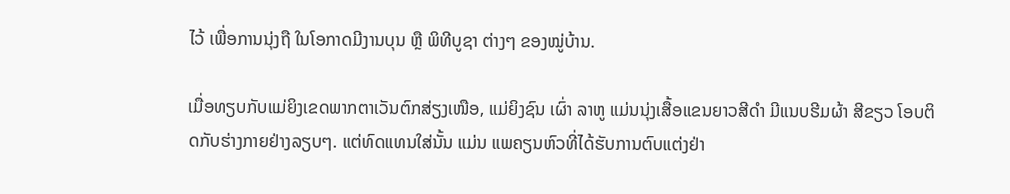ໄວ້ ເພື່ອການນຸ່ງຖື ໃນໂອກາດມີງານບຸນ ຫຼື ພິທີບູຊາ ຕ່າງໆ ຂອງໝູ່ບ້ານ.

ເມື່ອທຽບກັບແມ່ຍິງເຂດພາກຕາເວັນຕົກສ່ຽງເໜືອ, ແມ່ຍິງຊົນ ເຜົ່າ ລາຫູ ແມ່ນນຸ່ງເສື້ອແຂນຍາວສີດຳ ມີແນບຮີມຜ້າ ສີຂຽວ ໂອບຕິດກັບຮ່າງກາຍຢ່າງລຽບໆ. ແຕ່ທົດແທນໃສ່ນັ້ນ ແມ່ນ ແພຄຽນຫົວທີ່ໄດ້ຮັບການຕົບແຕ່ງຢ່າ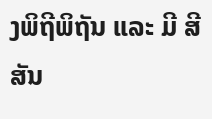ງພິຖີພິຖັນ ແລະ ມີ ສີສັນ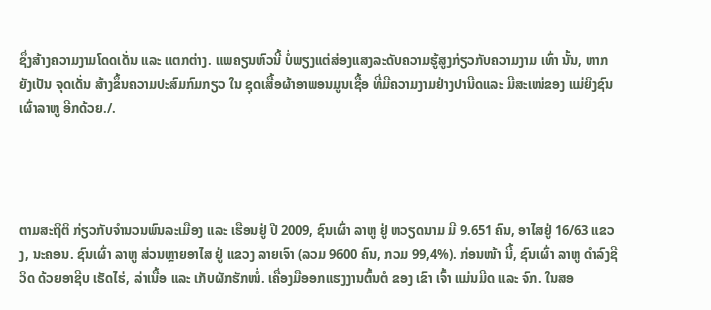ຊຶ່ງສ້າງຄວາມງາມໂດດເດັ່ນ ແລະ ແຕກຕ່າງ. ແພຄຽນຫົວນີ້ ບໍ່ພຽງແຕ່ສ່ອງແສງລະດັບຄວາມຮູ້ສູງກ່ຽວກັບຄວາມງາມ ເທົ່າ ນັ້ນ, ຫາກຍັງເປັນ ຈຸດເດັ່ນ ສ້າງຂຶ້ນຄວາມປະສົມກົມກຽວ ໃນ ຊຸດເສື້ອຜ້າອາພອນມູນເຊື້ອ ທີ່ມີຄວາມງາມຢ່າງປານີດແລະ ມີສະເໜ່ຂອງ ແມ່ຍິງຊົນເຜົ່າລາຫູ ອີກດ້ວຍ./.




ຕາມສະຖິຕິ ກ່ຽວກັບຈຳນວນພົນລະເມືອງ ແລະ ເຮືອນຢູ່ ປີ 2009, ຊົນເຜົ່າ ລາຫູ ຢູ່ ຫວຽດນາມ ມີ 9.651 ຄົນ, ອາໄສຢູ່ 16/63 ແຂວງ, ນະຄອນ. ຊົນເຜົ່າ ລາຫູ ສ່ວນຫຼາຍອາໄສ ຢູ່ ແຂວງ ລາຍເຈົາ (ລວມ 9600 ຄົນ, ກວມ 99,4%). ກ່ອນໜ້າ ນີ້, ຊົນເຜົ່າ ລາຫູ ດຳລົງຊີວິດ ດ້ວຍອາຊີບ ເຮັດໄຮ່, ລ່າເນື້ອ ແລະ ເກັບຜັກຮັກໜໍ່. ເຄື່ອງມືອອກແຮງງານຕົ້ນຕໍ ຂອງ ເຂົາ ເຈົ້າ ແມ່ນມີດ ແລະ ຈົກ. ໃນສອ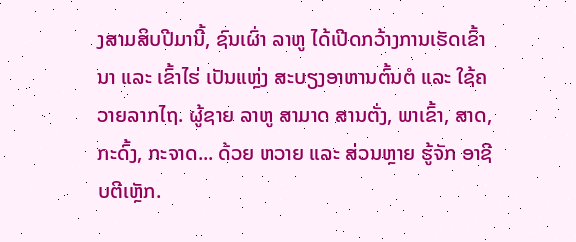ງສາມສິບປີມານີ້, ຊົນເຜົ່າ ລາຫູ ໄດ້ເປີດກວ້າງການເຮັດເຂົ້ານາ ແລະ ເຂົ້າໄຮ່ ເປັນແຫຼ່ງ ສະບຽງອາຫານຕົ້ນຕໍ ແລະ ໃຊ້ຄວາຍລາກໄຖ. ຜູ້ຊາຍ ລາຫູ ສາມາດ ສານຕັ່ງ, ພາເຂົ້າ, ສາດ, ກະດົ້ງ, ກະຈາດ... ດ້ວຍ ຫວາຍ ແລະ ສ່ວນຫຼາຍ ຮູ້ຈັກ ອາຊີບຕີເຫຼັກ.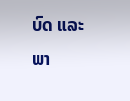ບົດ ແລະ ພາ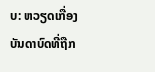ບ: ຫວຽດເກື່ອງ
ບັນດາບົດທີ່ຖືກ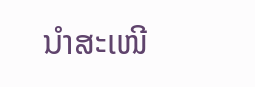ນຳສະເໜີ